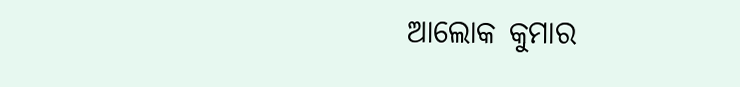ଆଲୋକ କୁମାର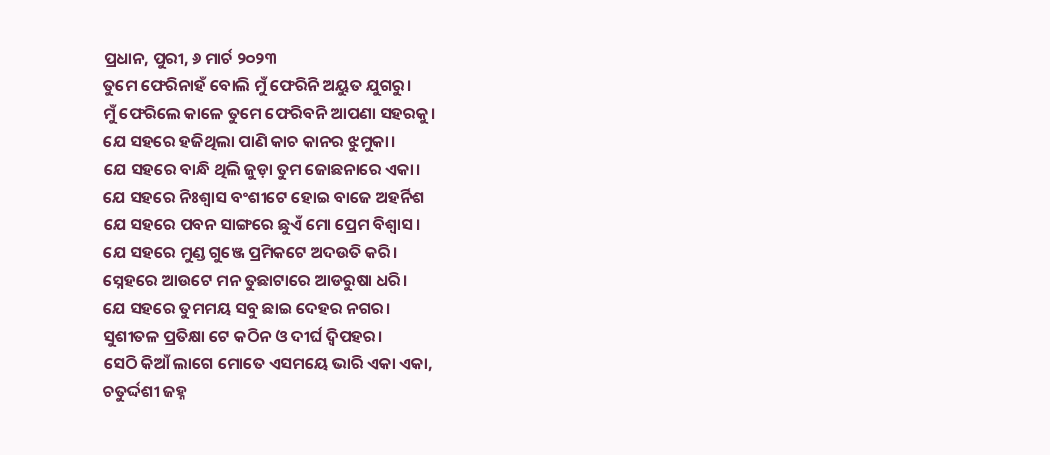ପ୍ରଧାନ, ପୁରୀ, ୬ ମାର୍ଚ ୨୦୨୩
ତୁମେ ଫେରିନାହଁ ବୋଲି ମୁଁ ଫେରିନି ଅୟୁତ ଯୁଗରୁ।
ମୁଁ ଫେରିଲେ କାଳେ ତୁମେ ଫେରିବନି ଆପଣା ସହରକୁ।
ଯେ ସହରେ ହଜିଥିଲା ପାଣି କାଚ କାନର ଝୁମୁକା।
ଯେ ସହରେ ବାନ୍ଧି ଥିଲି ଜୁଡ଼ା ତୁମ ଜୋଛନାରେ ଏକା।
ଯେ ସହରେ ନିଃଶ୍ୱାସ ବଂଶୀଟେ ହୋଇ ବାଜେ ଅହର୍ନିଶ
ଯେ ସହରେ ପବନ ସାଙ୍ଗରେ ଛୁଏଁ ମୋ ପ୍ରେମ ବିଶ୍ବାସ।
ଯେ ସହରେ ମୁଣ୍ଡ ଗୁଞ୍ଜେ ପ୍ରମିକଟେ ଅଦଉତି କରି।
ସ୍ନେହରେ ଆଉଟେ ମନ ତୁଛାଟାରେ ଆଡରୁଷା ଧରି।
ଯେ ସହରେ ତୁମମୟ ସବୁ ଛାଇ ଦେହର ନଗର।
ସୁଶୀତଳ ପ୍ରତିକ୍ଷା ଟେ କଠିନ ଓ ଦୀର୍ଘ ଦ୍ବିପହର।
ସେଠି କିଆଁ ଲାଗେ ମୋତେ ଏସମୟେ ଭାରି ଏକା ଏକା,
ଚତୁର୍ଦ୍ଦଶୀ ଜହ୍ନ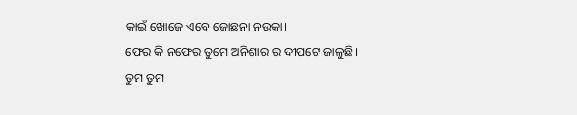କାଇଁ ଖୋଜେ ଏବେ ଜୋଛନା ନଉକା।
ଫେର କି ନଫେର ତୁମେ ଅନିଶାର ର ଦୀପଟେ ଜାଳୁଛି।
ତୁମ ତୁମ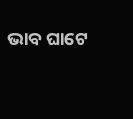ଭାବ ଘାଟେ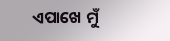ଏପାଖେ ମୁଁ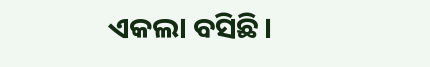ଏକଲା ବସିଛି।